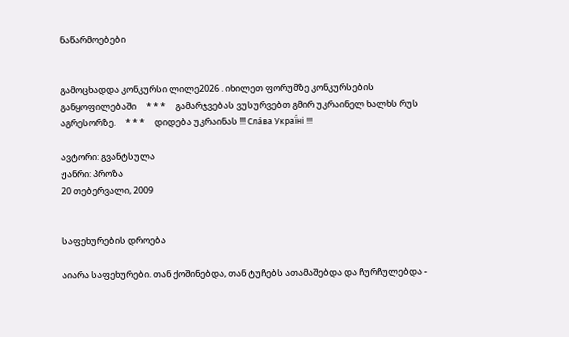ნაწარმოებები


გამოცხადდა კონკურსი ლილე2026 . იხილეთ ფორუმზე კონკურსების განყოფილებაში     * * *     გამარჯვებას ვუსურვებთ გმირ უკრაინელ ხალხს რუს აგრესორზე.     * * *     დიდება უკრაინას !!! Сла́ва Украї́ні !!!

ავტორი: გვანტსულა
ჟანრი: პროზა
20 თებერვალი, 2009


საფეხურების დროება

აიარა საფეხურები. თან ქოშინებდა, თან ტუჩებს ათამაშებდა და ჩურჩულებდა -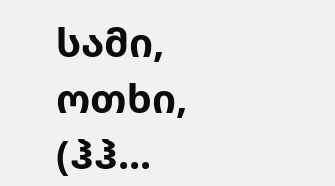სამი, ოთხი, (ჰჰ...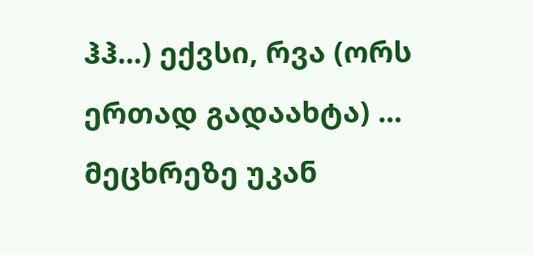ჰჰ...) ექვსი, რვა (ორს ერთად გადაახტა) ... მეცხრეზე უკან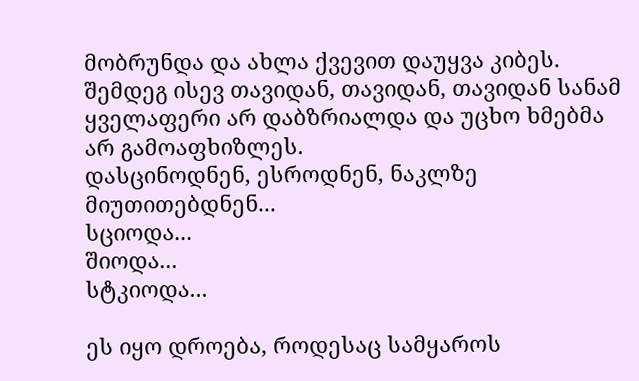მობრუნდა და ახლა ქვევით დაუყვა კიბეს. შემდეგ ისევ თავიდან, თავიდან, თავიდან სანამ ყველაფერი არ დაბზრიალდა და უცხო ხმებმა არ გამოაფხიზლეს.
დასცინოდნენ, ესროდნენ, ნაკლზე მიუთითებდნენ...
სციოდა...
შიოდა...
სტკიოდა...

ეს იყო დროება, როდესაც სამყაროს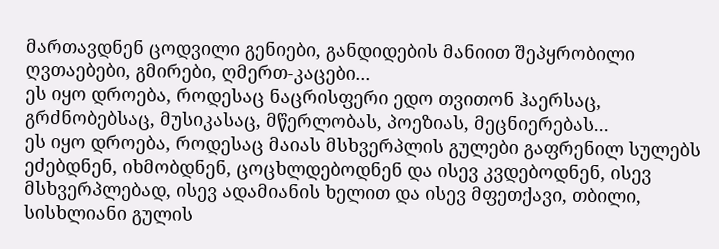მართავდნენ ცოდვილი გენიები, განდიდების მანიით შეპყრობილი ღვთაებები, გმირები, ღმერთ-კაცები...
ეს იყო დროება, როდესაც ნაცრისფერი ედო თვითონ ჰაერსაც, გრძნობებსაც, მუსიკასაც, მწერლობას, პოეზიას, მეცნიერებას...
ეს იყო დროება, როდესაც მაიას მსხვერპლის გულები გაფრენილ სულებს ეძებდნენ, იხმობდნენ, ცოცხლდებოდნენ და ისევ კვდებოდნენ, ისევ მსხვერპლებად, ისევ ადამიანის ხელით და ისევ მფეთქავი, თბილი, სისხლიანი გულის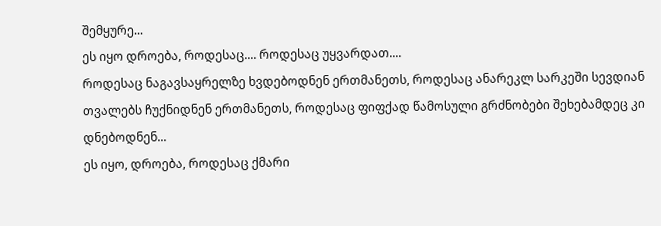შემყურე...
ეს იყო დროება, როდესაც.... როდესაც უყვარდათ....
როდესაც ნაგავსაყრელზე ხვდებოდნენ ერთმანეთს, როდესაც ანარეკლ სარკეში სევდიან თვალებს ჩუქნიდნენ ერთმანეთს, როდესაც ფიფქად წამოსული გრძნობები შეხებამდეც კი დნებოდნენ...
ეს იყო, დროება, როდესაც ქმარი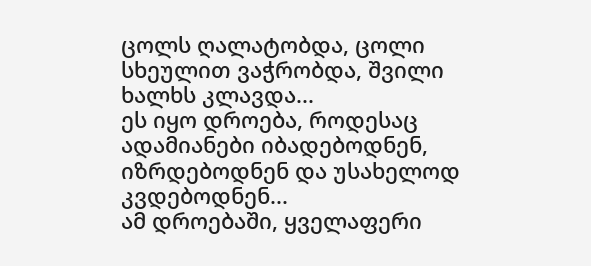ცოლს ღალატობდა, ცოლი სხეულით ვაჭრობდა, შვილი ხალხს კლავდა...
ეს იყო დროება, როდესაც ადამიანები იბადებოდნენ, იზრდებოდნენ და უსახელოდ კვდებოდნენ...
ამ დროებაში, ყველაფერი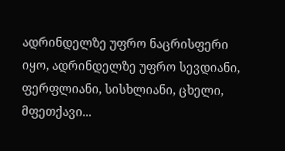ადრინდელზე უფრო ნაცრისფერი იყო, ადრინდელზე უფრო სევდიანი, ფერფლიანი, სისხლიანი, ცხელი, მფეთქავი...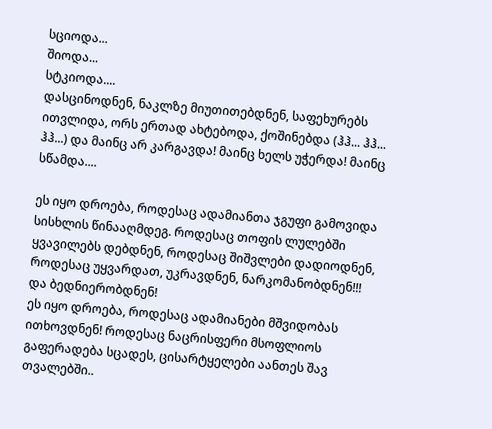სციოდა...
შიოდა...
სტკიოდა....
დასცინოდნენ, ნაკლზე მიუთითებდნენ, საფეხურებს ითვლიდა, ორს ერთად ახტებოდა, ქოშინებდა (ჰჰ... ჰჰ... ჰჰ...) და მაინც არ კარგავდა! მაინც ხელს უჭერდა! მაინც სწამდა....

ეს იყო დროება, როდესაც ადამიანთა ჯგუფი გამოვიდა სისხლის წინააღმდეგ. როდესაც თოფის ლულებში ყვავილებს დებდნენ, როდესაც შიშვლები დადიოდნენ, როდესაც უყვარდათ, უკრავდნენ, ნარკომანობდნენ!!! და ბედნიერობდნენ!
ეს იყო დროება, როდესაც ადამიანები მშვიდობას ითხოვდნენ! როდესაც ნაცრისფერი მსოფლიოს გაფერადება სცადეს, ცისარტყელები აანთეს შავ თვალებში..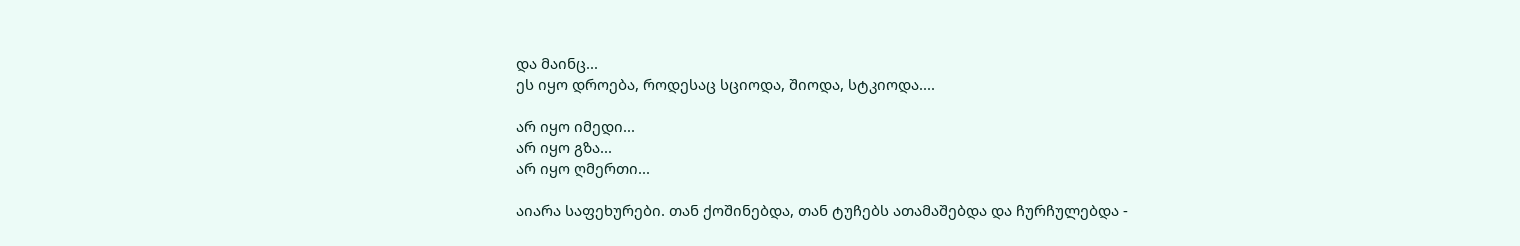და მაინც...
ეს იყო დროება, როდესაც სციოდა, შიოდა, სტკიოდა....

არ იყო იმედი...
არ იყო გზა...
არ იყო ღმერთი...

აიარა საფეხურები. თან ქოშინებდა, თან ტუჩებს ათამაშებდა და ჩურჩულებდა -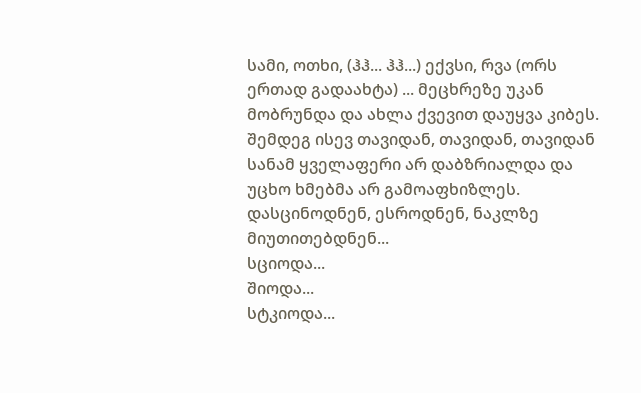სამი, ოთხი, (ჰჰ... ჰჰ...) ექვსი, რვა (ორს ერთად გადაახტა) ... მეცხრეზე უკან მობრუნდა და ახლა ქვევით დაუყვა კიბეს. შემდეგ ისევ თავიდან, თავიდან, თავიდან სანამ ყველაფერი არ დაბზრიალდა და უცხო ხმებმა არ გამოაფხიზლეს.
დასცინოდნენ, ესროდნენ, ნაკლზე მიუთითებდნენ...
სციოდა...
შიოდა...
სტკიოდა...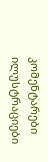კომენტარები ილუსტრაციები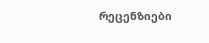რეცენზიები